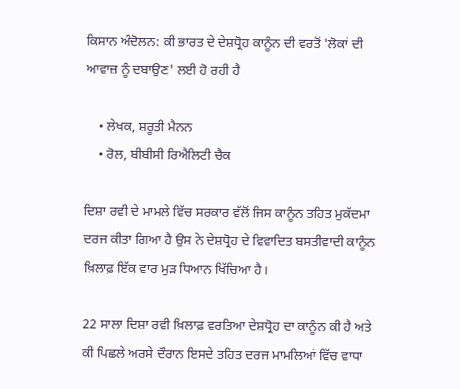ਕਿਸਾਨ ਅੰਦੋਲਨ: ਕੀ ਭਾਰਤ ਦੇ ਦੇਸ਼ਧ੍ਰੋਹ ਕਾਨੂੰਨ ਦੀ ਵਰਤੋਂ 'ਲੋਕਾਂ ਦੀ ਆਵਾਜ਼ ਨੂੰ ਦਬਾਉਣ' ਲਈ ਹੋ ਰਹੀ ਹੈ

    • ਲੇਖਕ, ਸ਼ਰੂਤੀ ਮੈਨਨ
    • ਰੋਲ, ਬੀਬੀਸੀ ਰਿਐਲਿਟੀ ਚੈਕ

ਦਿਸ਼ਾ ਰਵੀ ਦੇ ਮਾਮਲੇ ਵਿੱਚ ਸਰਕਾਰ ਵੱਲੋਂ ਜਿਸ ਕਾਨੂੰਨ ਤਹਿਤ ਮੁਕੱਦਮਾ ਦਰਜ ਕੀਤਾ ਗਿਆ ਹੈ ਉਸ ਨੇ ਦੇਸ਼ਧ੍ਰੋਹ ਦੇ ਵਿਵਾਦਿਤ ਬਸਤੀਵਾਦੀ ਕਾਨੂੰਨ ਖ਼ਿਲਾਫ਼ ਇੱਕ ਵਾਰ ਮੁੜ ਧਿਆਨ ਖਿੱਚਿਆ ਹੈ।

22 ਸਾਲਾ ਦਿਸ਼ਾ ਰਵੀ ਖ਼ਿਲਾਫ਼ ਵਰਤਿਆ ਦੇਸ਼ਧ੍ਰੋਹ ਦਾ ਕਾਨੂੰਨ ਕੀ ਹੈ ਅਤੇ ਕੀ ਪਿਛਲੇ ਅਰਸੇ ਦੌਰਾਨ ਇਸਦੇ ਤਹਿਤ ਦਰਜ ਮਾਮਲਿਆਂ ਵਿੱਚ ਵਾਧਾ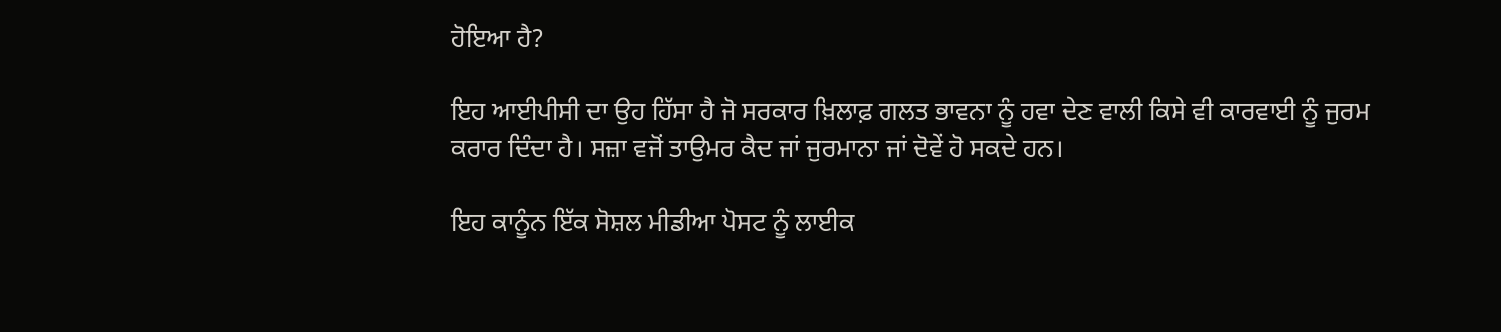ਹੋਇਆ ਹੈ?

ਇਹ ਆਈਪੀਸੀ ਦਾ ਉਹ ਹਿੱਸਾ ਹੈ ਜੋ ਸਰਕਾਰ ਖ਼ਿਲਾਫ਼ ਗਲਤ ਭਾਵਨਾ ਨੂੰ ਹਵਾ ਦੇਣ ਵਾਲੀ ਕਿਸੇ ਵੀ ਕਾਰਵਾਈ ਨੂੰ ਜੁਰਮ ਕਰਾਰ ਦਿੰਦਾ ਹੈ। ਸਜ਼ਾ ਵਜੋਂ ਤਾਉਮਰ ਕੈਦ ਜਾਂ ਜੁਰਮਾਨਾ ਜਾਂ ਦੋਵੇਂ ਹੋ ਸਕਦੇ ਹਨ।

ਇਹ ਕਾਨੂੰਨ ਇੱਕ ਸੋਸ਼ਲ ਮੀਡੀਆ ਪੋਸਟ ਨੂੰ ਲਾਈਕ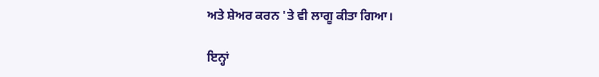ਅਤੇ ਸ਼ੇਅਰ ਕਰਨ 'ਤੇ ਵੀ ਲਾਗੂ ਕੀਤਾ ਗਿਆ।

ਇਨ੍ਹਾਂ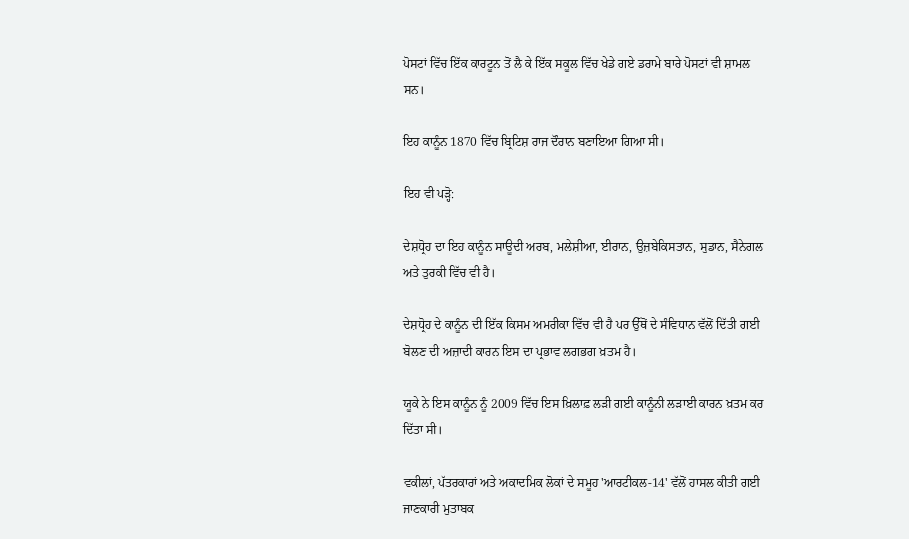ਪੋਸਟਾਂ ਵਿੱਚ ਇੱਕ ਕਾਰਟੂਨ ਤੋਂ ਲੈ ਕੇ ਇੱਕ ਸਕੂਲ ਵਿੱਚ ਖੇਡੇ ਗਏ ਡਰਾਮੇ ਬਾਰੇ ਪੋਸਟਾਂ ਵੀ ਸ਼ਾਮਲ ਸਨ।

ਇਹ ਕਾਨੂੰਨ 1870 ਵਿੱਚ ਬ੍ਰਿਟਿਸ਼ ਰਾਜ ਦੌਰਾਨ ਬਣਾਇਆ ਗਿਆ ਸੀ।

ਇਹ ਵੀ ਪੜ੍ਹੋ:

ਦੇਸ਼ਧ੍ਰੋਹ ਦਾ ਇਹ ਕਾਨੂੰਨ ਸਾਊਦੀ ਅਰਬ, ਮਲੇਸ਼ੀਆ, ਈਰਾਨ, ਉਜ਼ਬੇਕਿਸਤਾਨ, ਸੁਡਾਨ, ਸੈਨੇਗਲ ਅਤੇ ਤੁਰਕੀ ਵਿੱਚ ਵੀ ਹੈ।

ਦੇਸ਼ਧ੍ਰੋਹ ਦੇ ਕਾਨੂੰਨ ਦੀ ਇੱਕ ਕਿਸਮ ਅਮਰੀਕਾ ਵਿੱਚ ਵੀ ਹੈ ਪਰ ਉੱਥੋਂ ਦੇ ਸੰਵਿਧਾਨ ਵੱਲੋਂ ਦਿੱਤੀ ਗਈ ਬੋਲਣ ਦੀ ਅਜ਼ਾਦੀ ਕਾਰਨ ਇਸ ਦਾ ਪ੍ਰਭਾਵ ਲਗਭਗ ਖ਼ਤਮ ਹੈ।

ਯੂਕੇ ਨੇ ਇਸ ਕਾਨੂੰਨ ਨੂੰ 2009 ਵਿੱਚ ਇਸ ਖ਼ਿਲਾਫ਼ ਲੜੀ ਗਈ ਕਾਨੂੰਨੀ ਲੜਾਈ ਕਾਰਨ ਖ਼ਤਮ ਕਰ ਦਿੱਤਾ ਸੀ।

ਵਕੀਲਾਂ, ਪੱਤਰਕਾਰਾਂ ਅਤੇ ਅਕਾਦਮਿਕ ਲੋਕਾਂ ਦੇ ਸਮੂਹ 'ਆਰਟੀਕਲ-14' ਵੱਲੋਂ ਹਾਸਲ ਕੀਤੀ ਗਈ ਜਾਣਕਾਰੀ ਮੁਤਾਬਕ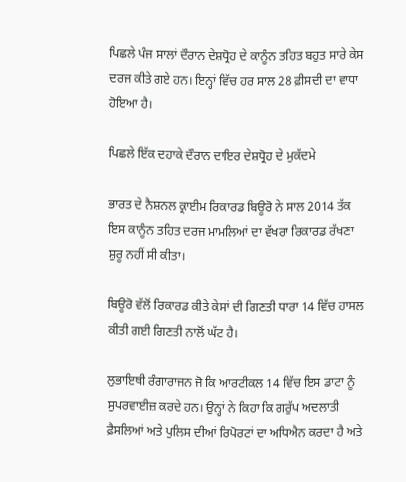ਪਿਛਲੇ ਪੰਜ ਸਾਲਾਂ ਦੌਰਾਨ ਦੇਸ਼ਧ੍ਰੋਹ ਦੇ ਕਾਨੂੰਨ ਤਹਿਤ ਬਹੁਤ ਸਾਰੇ ਕੇਸ ਦਰਜ ਕੀਤੇ ਗਏ ਹਨ। ਇਨ੍ਹਾਂ ਵਿੱਚ ਹਰ ਸਾਲ 28 ਫ਼ੀਸਦੀ ਦਾ ਵਾਧਾ ਹੋਇਆ ਹੈ।

ਪਿਛਲੇ ਇੱਕ ਦਹਾਕੇ ਦੌਰਾਨ ਦਾਇਰ ਦੇਸ਼ਧ੍ਰੋਹ ਦੇ ਮੁਕੱਦਮੇ

ਭਾਰਤ ਦੇ ਨੈਸ਼ਨਲ ਕ੍ਰਾਈਮ ਰਿਕਾਰਡ ਬਿਊਰੋ ਨੇ ਸਾਲ 2014 ਤੱਕ ਇਸ ਕਾਨੂੰਨ ਤਹਿਤ ਦਰਜ ਮਾਮਲਿਆਂ ਦਾ ਵੱਖਰਾ ਰਿਕਾਰਡ ਰੱਖਣਾ ਸ਼ੁਰੂ ਨਹੀਂ ਸੀ ਕੀਤਾ।

ਬਿਊਰੋ ਵੱਲੋਂ ਰਿਕਾਰਡ ਕੀਤੇ ਕੇਸਾਂ ਦੀ ਗਿਣਤੀ ਧਾਰਾ 14 ਵਿੱਚ ਹਾਸਲ ਕੀਤੀ ਗਈ ਗਿਣਤੀ ਨਾਲੋਂ ਘੱਟ ਹੈ।

ਲੁਭਾਇਥੀ ਰੰਗਾਰਾਜਨ ਜੋ ਕਿ ਆਰਟੀਕਲ 14 ਵਿੱਚ ਇਸ ਡਾਟਾ ਨੂੰ ਸੁਪਰਵਾਈਜ਼ ਕਰਦੇ ਹਨ। ਉਨ੍ਹਾਂ ਨੇ ਕਿਹਾ ਕਿ ਗਰੁੱਪ ਅਦਲਾਤੀ ਫ਼ੈਸਲਿਆਂ ਅਤੇ ਪੁਲਿਸ ਦੀਆਂ ਰਿਪੋਰਟਾਂ ਦਾ ਅਧਿਐਨ ਕਰਦਾ ਹੈ ਅਤੇ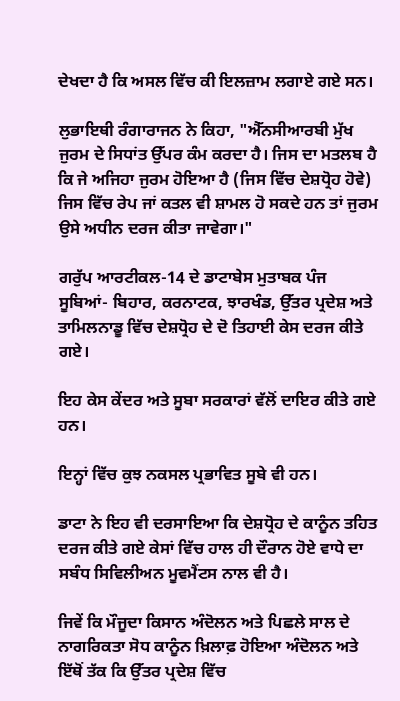ਦੇਖਦਾ ਹੈ ਕਿ ਅਸਲ ਵਿੱਚ ਕੀ ਇਲਜ਼ਾਮ ਲਗਾਏ ਗਏ ਸਨ।

ਲੁਭਾਇਥੀ ਰੰਗਾਰਾਜਨ ਨੇ ਕਿਹਾ, "ਐੱਨਸੀਆਰਬੀ ਮੁੱਖ ਜੁਰਮ ਦੇ ਸਿਧਾਂਤ ਉੱਪਰ ਕੰਮ ਕਰਦਾ ਹੈ। ਜਿਸ ਦਾ ਮਤਲਬ ਹੈ ਕਿ ਜੇ ਅਜਿਹਾ ਜੁਰਮ ਹੋਇਆ ਹੈ (ਜਿਸ ਵਿੱਚ ਦੇਸ਼ਧ੍ਰੋਹ ਹੋਵੇ) ਜਿਸ ਵਿੱਚ ਰੇਪ ਜਾਂ ਕਤਲ ਵੀ ਸ਼ਾਮਲ ਹੋ ਸਕਦੇ ਹਨ ਤਾਂ ਜੁਰਮ ਉਸੇ ਅਧੀਨ ਦਰਜ ਕੀਤਾ ਜਾਵੇਗਾ।"

ਗਰੁੱਪ ਆਰਟੀਕਲ-14 ਦੇ ਡਾਟਾਬੇਸ ਮੁਤਾਬਕ ਪੰਜ ਸੂਬਿਆਂ- ਬਿਹਾਰ, ਕਰਨਾਟਕ, ਝਾਰਖੰਡ, ਉੱਤਰ ਪ੍ਰਦੇਸ਼ ਅਤੇ ਤਾਮਿਲਨਾਡੂ ਵਿੱਚ ਦੇਸ਼ਧ੍ਰੋਹ ਦੇ ਦੋ ਤਿਹਾਈ ਕੇਸ ਦਰਜ ਕੀਤੇ ਗਏ।

ਇਹ ਕੇਸ ਕੇਂਦਰ ਅਤੇ ਸੂਬਾ ਸਰਕਾਰਾਂ ਵੱਲੋਂ ਦਾਇਰ ਕੀਤੇ ਗਏ ਹਨ।

ਇਨ੍ਹਾਂ ਵਿੱਚ ਕੁਝ ਨਕਸਲ ਪ੍ਰਭਾਵਿਤ ਸੂਬੇ ਵੀ ਹਨ।

ਡਾਟਾ ਨੇ ਇਹ ਵੀ ਦਰਸਾਇਆ ਕਿ ਦੇਸ਼ਧ੍ਰੋਹ ਦੇ ਕਾਨੂੰਨ ਤਹਿਤ ਦਰਜ ਕੀਤੇ ਗਏ ਕੇਸਾਂ ਵਿੱਚ ਹਾਲ ਹੀ ਦੌਰਾਨ ਹੋਏ ਵਾਧੇ ਦਾ ਸਬੰਧ ਸਿਵਿਲੀਅਨ ਮੂਵਮੈਂਟਸ ਨਾਲ ਵੀ ਹੈ।

ਜਿਵੇਂ ਕਿ ਮੌਜੂਦਾ ਕਿਸਾਨ ਅੰਦੋਲਨ ਅਤੇ ਪਿਛਲੇ ਸਾਲ ਦੇ ਨਾਗਰਿਕਤਾ ਸੋਧ ਕਾਨੂੰਨ ਖ਼ਿਲਾਫ਼ ਹੋਇਆ ਅੰਦੋਲਨ ਅਤੇ ਇੱਥੋਂ ਤੱਕ ਕਿ ਉੱਤਰ ਪ੍ਰਦੇਸ਼ ਵਿੱਚ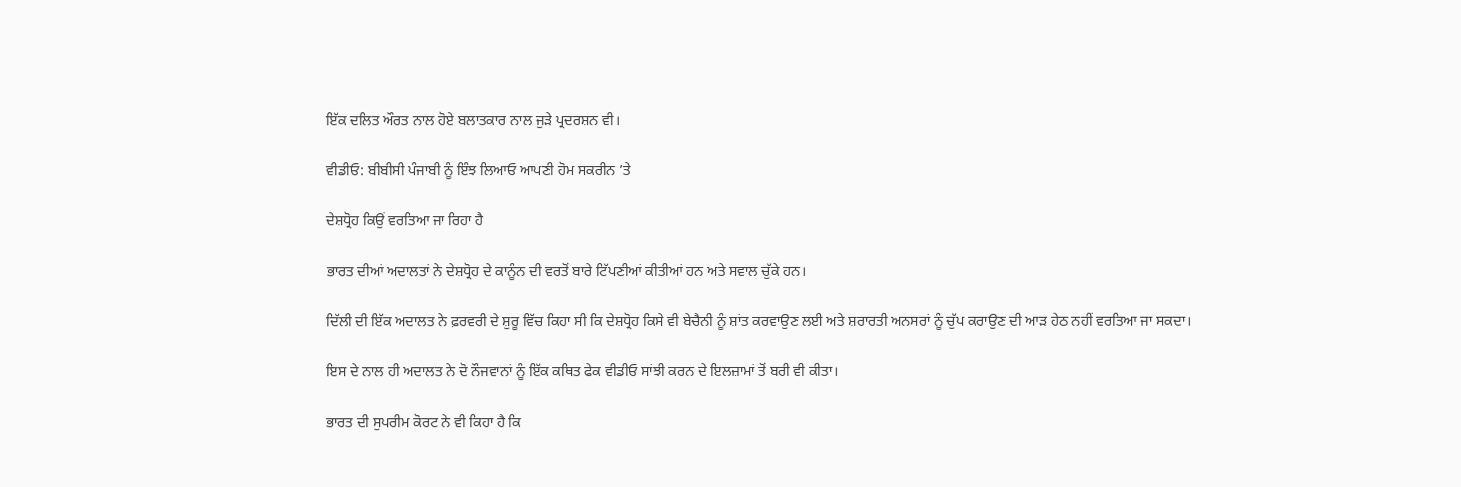ਇੱਕ ਦਲਿਤ ਔਰਤ ਨਾਲ ਹੋਏ ਬਲਾਤਕਾਰ ਨਾਲ ਜੁੜੇ ਪ੍ਰਦਰਸ਼ਨ ਵੀ।

ਵੀਡੀਓ: ਬੀਬੀਸੀ ਪੰਜਾਬੀ ਨੂੰ ਇੰਝ ਲਿਆਓ ਆਪਣੀ ਹੋਮ ਸਕਰੀਨ ’ਤੇ

ਦੇਸ਼ਧ੍ਰੋਹ ਕਿਉਂ ਵਰਤਿਆ ਜਾ ਰਿਹਾ ਹੈ

ਭਾਰਤ ਦੀਆਂ ਅਦਾਲਤਾਂ ਨੇ ਦੇਸ਼ਧ੍ਰੋਹ ਦੇ ਕਾਨੂੰਨ ਦੀ ਵਰਤੋਂ ਬਾਰੇ ਟਿੱਪਣੀਆਂ ਕੀਤੀਆਂ ਹਨ ਅਤੇ ਸਵਾਲ ਚੁੱਕੇ ਹਨ।

ਦਿੱਲੀ ਦੀ ਇੱਕ ਅਦਾਲਤ ਨੇ ਫ਼ਰਵਰੀ ਦੇ ਸ਼ੁਰੂ ਵਿੱਚ ਕਿਹਾ ਸੀ ਕਿ ਦੇਸ਼ਧ੍ਰੋਹ ਕਿਸੇ ਵੀ ਬੇਚੈਨੀ ਨੂੰ ਸ਼ਾਂਤ ਕਰਵਾਉਣ ਲਈ ਅਤੇ ਸ਼ਰਾਰਤੀ ਅਨਸਰਾਂ ਨੂੰ ਚੁੱਪ ਕਰਾਉਣ ਦੀ ਆੜ ਹੇਠ ਨਹੀਂ ਵਰਤਿਆ ਜਾ ਸਕਦਾ।

ਇਸ ਦੇ ਨਾਲ ਹੀ ਅਦਾਲਤ ਨੇ ਦੋ ਨੌਜਵਾਨਾਂ ਨੂੰ ਇੱਕ ਕਥਿਤ ਫੇਕ ਵੀਡੀਓ ਸਾਂਝੀ ਕਰਨ ਦੇ ਇਲਜ਼ਾਮਾਂ ਤੋਂ ਬਰੀ ਵੀ ਕੀਤਾ।

ਭਾਰਤ ਦੀ ਸੁਪਰੀਮ ਕੋਰਟ ਨੇ ਵੀ ਕਿਹਾ ਹੈ ਕਿ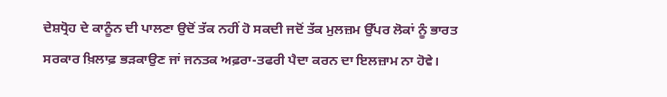ਦੇਸ਼ਧ੍ਰੋਹ ਦੇ ਕਾਨੂੰਨ ਦੀ ਪਾਲਣਾ ਉਦੋਂ ਤੱਕ ਨਹੀਂ ਹੋ ਸਕਦੀ ਜਦੋਂ ਤੱਕ ਮੁਲਜ਼ਮ ਉੱਪਰ ਲੋਕਾਂ ਨੂੰ ਭਾਰਤ ਸਰਕਾਰ ਖ਼ਿਲਾਫ਼ ਭੜਕਾਉਣ ਜਾਂ ਜਨਤਕ ਅਫ਼ਰਾ-ਤਫਰੀ ਪੈਦਾ ਕਰਨ ਦਾ ਇਲਜ਼ਾਮ ਨਾ ਹੋਵੇ।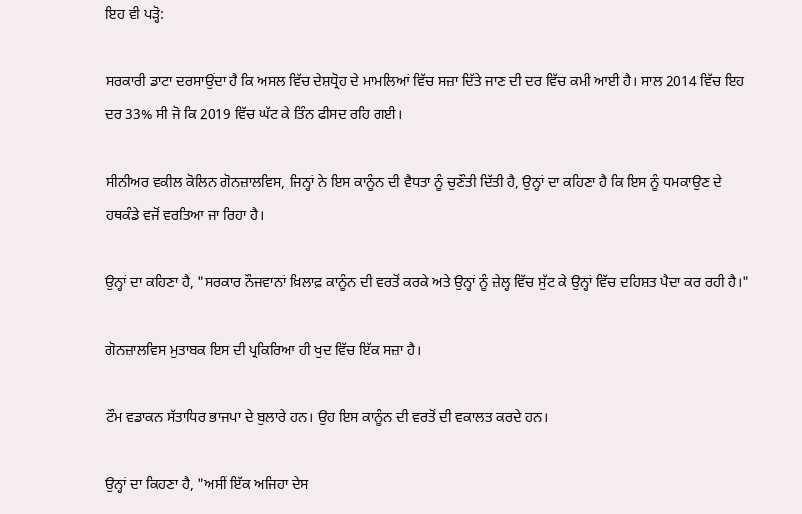ਇਹ ਵੀ ਪੜ੍ਹੋ:

ਸਰਕਾਰੀ ਡਾਟਾ ਦਰਸਾਉਂਦਾ ਹੈ ਕਿ ਅਸਲ ਵਿੱਚ ਦੇਸ਼ਧ੍ਰੋਹ ਦੇ ਮਾਮਲਿਆਂ ਵਿੱਚ ਸਜ਼ਾ ਦਿੱਤੇ ਜਾਣ ਦੀ ਦਰ ਵਿੱਚ ਕਮੀ ਆਈ ਹੈ। ਸਾਲ 2014 ਵਿੱਚ ਇਹ ਦਰ 33% ਸੀ ਜੋ ਕਿ 2019 ਵਿੱਚ ਘੱਟ ਕੇ ਤਿੰਨ ਫੀਸਦ ਰਹਿ ਗਈ।

ਸੀਨੀਅਰ ਵਕੀਲ ਕੋਲਿਨ ਗੋਨਜ਼ਾਲਵਿਸ, ਜਿਨ੍ਹਾਂ ਨੇ ਇਸ ਕਾਨੂੰਨ ਦੀ ਵੈਧਤਾ ਨੂੰ ਚੁਣੌਤੀ ਦਿੱਤੀ ਹੈ, ਉਨ੍ਹਾਂ ਦਾ ਕਹਿਣਾ ਹੈ ਕਿ ਇਸ ਨੂੰ ਧਮਕਾਉਣ ਦੇ ਹਥਕੰਡੇ ਵਜੋਂ ਵਰਤਿਆ ਜਾ ਰਿਹਾ ਹੈ।

ਉਨ੍ਹਾਂ ਦਾ ਕਹਿਣਾ ਹੈ, "ਸਰਕਾਰ ਨੌਜਵਾਨਾਂ ਖ਼ਿਲਾਫ਼ ਕਾਨੂੰਨ ਦੀ ਵਰਤੋਂ ਕਰਕੇ ਅਤੇ ਉਨ੍ਹਾਂ ਨੂੰ ਜ਼ੇਲ੍ਹ ਵਿੱਚ ਸੁੱਟ ਕੇ ਉਨ੍ਹਾਂ ਵਿੱਚ ਦਹਿਸ਼ਤ ਪੈਦਾ ਕਰ ਰਹੀ ਹੈ।"

ਗੋਨਜ਼ਾਲਵਿਸ ਮੁਤਾਬਕ ਇਸ ਦੀ ਪ੍ਰਕਿਰਿਆ ਹੀ ਖੁਦ ਵਿੱਚ ਇੱਕ ਸਜ਼ਾ ਹੈ।

ਟੌਮ ਵਡਾਕਨ ਸੱਤਾਧਿਰ ਭਾਜਪਾ ਦੇ ਬੁਲਾਰੇ ਹਨ। ਉਹ ਇਸ ਕਾਨੂੰਨ ਦੀ ਵਰਤੋਂ ਦੀ ਵਕਾਲਤ ਕਰਦੇ ਹਨ।

ਉਨ੍ਹਾਂ ਦਾ ਕਿਹਣਾ ਹੈ, "ਅਸੀਂ ਇੱਕ ਅਜਿਹਾ ਦੇਸ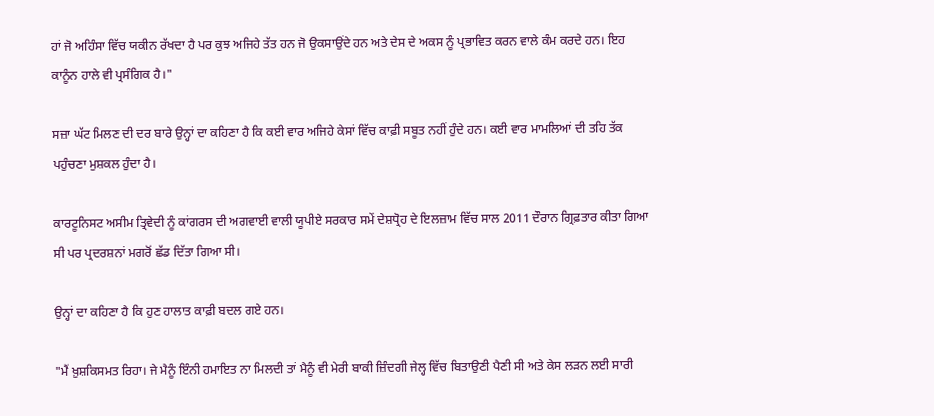ਹਾਂ ਜੋ ਅਹਿੰਸਾ ਵਿੱਚ ਯਕੀਨ ਰੱਖਦਾ ਹੈ ਪਰ ਕੁਝ ਅਜਿਹੇ ਤੱਤ ਹਨ ਜੋ ਉਕਸਾਉਂਦੇ ਹਨ ਅਤੇ ਦੇਸ ਦੇ ਅਕਸ ਨੂੰ ਪ੍ਰਭਾਵਿਤ ਕਰਨ ਵਾਲੇ ਕੰਮ ਕਰਦੇ ਹਨ। ਇਹ ਕਾਨੂੰਨ ਹਾਲੇ ਵੀ ਪ੍ਰਸੰਗਿਕ ਹੈ।"

ਸਜ਼ਾ ਘੱਟ ਮਿਲਣ ਦੀ ਦਰ ਬਾਰੇ ਉਨ੍ਹਾਂ ਦਾ ਕਹਿਣਾ ਹੈ ਕਿ ਕਈ ਵਾਰ ਅਜਿਹੇ ਕੇਸਾਂ ਵਿੱਚ ਕਾਫ਼ੀ ਸਬੂਤ ਨਹੀਂ ਹੁੰਦੇ ਹਨ। ਕਈ ਵਾਰ ਮਾਮਲਿਆਂ ਦੀ ਤਹਿ ਤੱਕ ਪਹੁੰਚਣਾ ਮੁਸ਼ਕਲ ਹੁੰਦਾ ਹੈ।

ਕਾਰਟੂਨਿਸਟ ਅਸੀਮ ਤ੍ਰਿਵੇਦੀ ਨੂੰ ਕਾਂਗਰਸ ਦੀ ਅਗਵਾਈ ਵਾਲੀ ਯੂਪੀਏ ਸਰਕਾਰ ਸਮੇਂ ਦੇਸ਼ਧ੍ਰੋਹ ਦੇ ਇਲਜ਼ਾਮ ਵਿੱਚ ਸਾਲ 2011 ਦੌਰਾਨ ਗ੍ਰਿਫ਼ਤਾਰ ਕੀਤਾ ਗਿਆ ਸੀ ਪਰ ਪ੍ਰਦਰਸ਼ਨਾਂ ਮਗਰੋਂ ਛੱਡ ਦਿੱਤਾ ਗਿਆ ਸੀ।

ਉਨ੍ਹਾਂ ਦਾ ਕਹਿਣਾ ਹੈ ਕਿ ਹੁਣ ਹਾਲਾਤ ਕਾਫ਼ੀ ਬਦਲ ਗਏ ਹਨ।

"ਮੈਂ ਖ਼ੁਸ਼ਕਿਸਮਤ ਰਿਹਾ। ਜੇ ਮੈਨੂੰ ਇੰਨੀ ਹਮਾਇਤ ਨਾ ਮਿਲਦੀ ਤਾਂ ਮੈਨੂੰ ਵੀ ਮੇਰੀ ਬਾਕੀ ਜ਼ਿੰਦਗੀ ਜੇਲ੍ਹ ਵਿੱਚ ਬਿਤਾਉਣੀ ਪੈਣੀ ਸੀ ਅਤੇ ਕੇਸ ਲੜਨ ਲਈ ਸਾਰੀ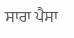ਸਾਰਾ ਪੈਸਾ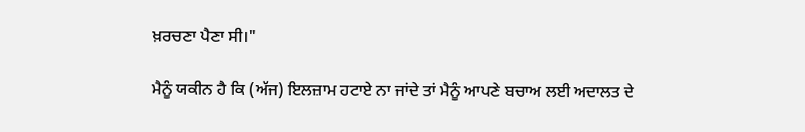ਖ਼ਰਚਣਾ ਪੈਣਾ ਸੀ।"

ਮੈਨੂੰ ਯਕੀਨ ਹੈ ਕਿ (ਅੱਜ) ਇਲਜ਼ਾਮ ਹਟਾਏ ਨਾ ਜਾਂਦੇ ਤਾਂ ਮੈਨੂੰ ਆਪਣੇ ਬਚਾਅ ਲਈ ਅਦਾਲਤ ਦੇ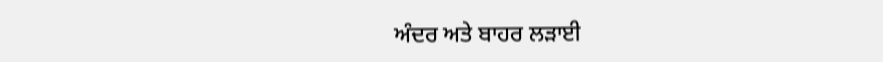ਅੰਦਰ ਅਤੇ ਬਾਹਰ ਲੜਾਈ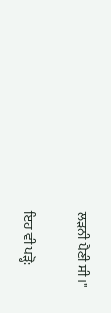ਲੜਨੀ ਪੈਣੀ ਸੀ।"

ਇਹ ਵੀ ਪੜ੍ਹੋ: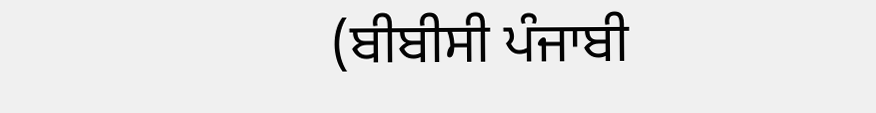(ਬੀਬੀਸੀ ਪੰਜਾਬੀ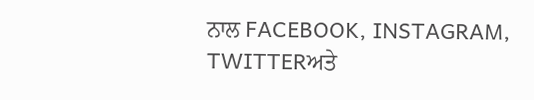ਨਾਲ FACEBOOK, INSTAGRAM, TWITTERਅਤੇ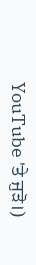YouTube 'ਤੇ ਜੁੜੋ।)